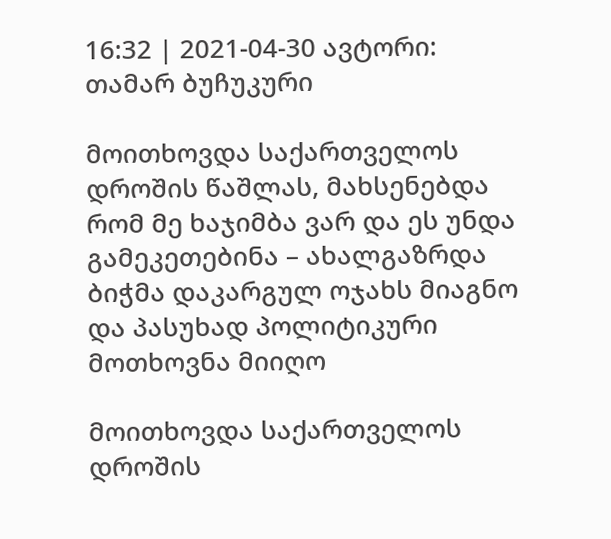16:32 | 2021-04-30 ავტორი: თამარ ბუჩუკური

მოითხოვდა საქართველოს დროშის წაშლას, მახსენებდა რომ მე ხაჯიმბა ვარ და ეს უნდა გამეკეთებინა – ახალგაზრდა ბიჭმა დაკარგულ ოჯახს მიაგნო და პასუხად პოლიტიკური მოთხოვნა მიიღო

მოითხოვდა საქართველოს დროშის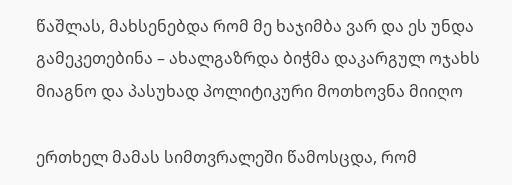წაშლას, მახსენებდა რომ მე ხაჯიმბა ვარ და ეს უნდა გამეკეთებინა – ახალგაზრდა ბიჭმა დაკარგულ ოჯახს მიაგნო და პასუხად პოლიტიკური მოთხოვნა მიიღო

ერთხელ მამას სიმთვრალეში წამოსცდა, რომ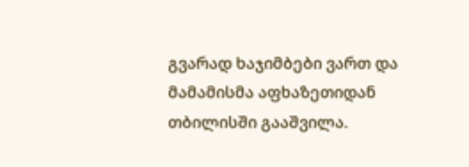გვარად ხაჯიმბები ვართ და მამამისმა აფხაზეთიდან თბილისში გააშვილა.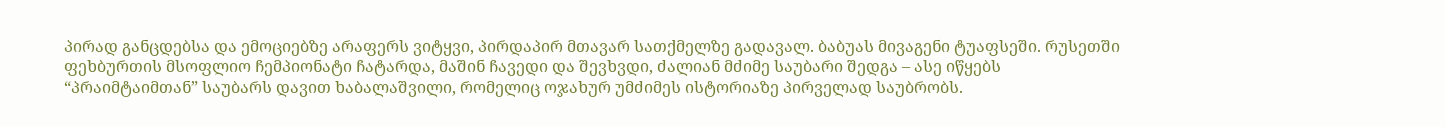პირად განცდებსა და ემოციებზე არაფერს ვიტყვი, პირდაპირ მთავარ სათქმელზე გადავალ. ბაბუას მივაგენი ტუაფსეში. რუსეთში ფეხბურთის მსოფლიო ჩემპიონატი ჩატარდა, მაშინ ჩავედი და შევხვდი, ძალიან მძიმე საუბარი შედგა – ასე იწყებს “პრაიმტაიმთან” საუბარს დავით ხაბალაშვილი, რომელიც ოჯახურ უმძიმეს ისტორიაზე პირველად საუბრობს.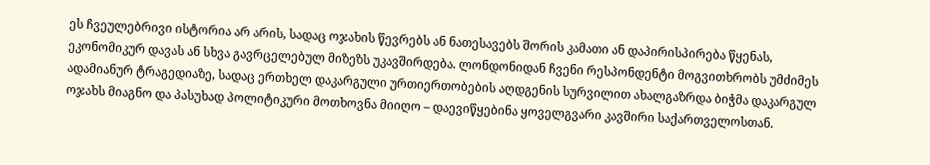ეს ჩვეულებრივი ისტორია არ არის, სადაც ოჯახის წევრებს ან ნათესავებს შორის კამათი ან დაპირისპირება წყენას, ეკონომიკურ დავას ან სხვა გავრცელებულ მიზეზს უკავშირდება. ლონდონიდან ჩვენი რესპონდენტი მოგვითხრობს უმძიმეს ადამიანურ ტრაგედიაზე, სადაც ერთხელ დაკარგული ურთიერთობების აღდგენის სურვილით ახალგაზრდა ბიჭმა დაკარგულ ოჯახს მიაგნო და პასუხად პოლიტიკური მოთხოვნა მიიღო – დაევიწყებინა ყოველგვარი კავშირი საქართველოსთან.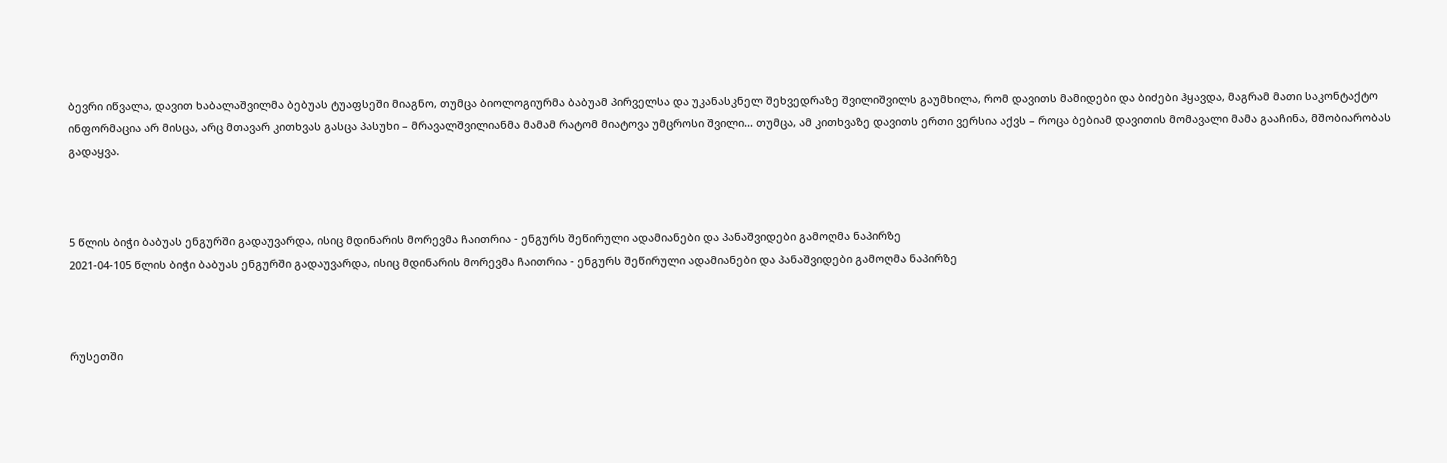ბევრი იწვალა, დავით ხაბალაშვილმა ბებუას ტუაფსეში მიაგნო, თუმცა ბიოლოგიურმა ბაბუამ პირველსა და უკანასკნელ შეხვედრაზე შვილიშვილს გაუმხილა, რომ დავითს მამიდები და ბიძები ჰყავდა, მაგრამ მათი საკონტაქტო ინფორმაცია არ მისცა, არც მთავარ კითხვას გასცა პასუხი – მრავალშვილიანმა მამამ რატომ მიატოვა უმცროსი შვილი… თუმცა, ამ კითხვაზე დავითს ერთი ვერსია აქვს – როცა ბებიამ დავითის მომავალი მამა გააჩინა, მშობიარობას გადაყვა.



5 წლის ბიჭი ბაბუას ენგურში გადაუვარდა, ისიც მდინარის მორევმა ჩაითრია - ენგურს შეწირული ადამიანები და პანაშვიდები გამოღმა ნაპირზე
2021-04-105 წლის ბიჭი ბაბუას ენგურში გადაუვარდა, ისიც მდინარის მორევმა ჩაითრია - ენგურს შეწირული ადამიანები და პანაშვიდები გამოღმა ნაპირზე



რუსეთში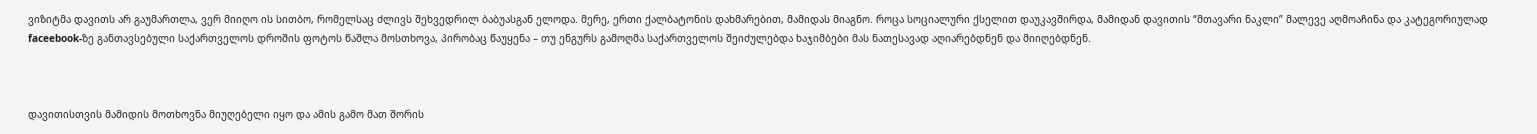ვიზიტმა დავითს არ გაუმართლა, ვერ მიიღო ის სითბო, რომელსაც ძლივს შეხვედრილ ბაბუასგან ელოდა. მერე, ერთი ქალბატონის დახმარებით, მამიდას მიაგნო. როცა სოციალური ქსელით დაუკავშირდა, მამიდან დავითის “მთავარი ნაკლი” მალევე აღმოაჩინა და კატეგორიულად faceebook-ზე განთავსებული საქართველოს დროშის ფოტოს წაშლა მოსთხოვა, პირობაც წაუყენა – თუ ენგურს გამოღმა საქართველოს შეიძულებდა ხაჯიმბები მას ნათესავად აღიარებდნენ და მიიღებდნენ.



დავითისთვის მამიდის მოთხოვნა მიუღებელი იყო და ამის გამო მათ შორის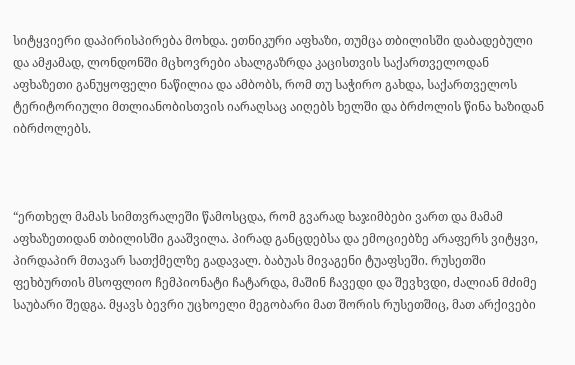სიტყვიერი დაპირისპირება მოხდა. ეთნიკური აფხაზი, თუმცა თბილისში დაბადებული და ამჟამად, ლონდონში მცხოვრები ახალგაზრდა კაცისთვის საქართველოდან აფხაზეთი განუყოფელი ნაწილია და ამბობს, რომ თუ საჭირო გახდა, საქართველოს ტერიტორიული მთლიანობისთვის იარაღსაც აიღებს ხელში და ბრძოლის წინა ხაზიდან იბრძოლებს.



“ერთხელ მამას სიმთვრალეში წამოსცდა, რომ გვარად ხაჯიმბები ვართ და მამამ აფხაზეთიდან თბილისში გააშვილა. პირად განცდებსა და ემოციებზე არაფერს ვიტყვი, პირდაპირ მთავარ სათქმელზე გადავალ. ბაბუას მივაგენი ტუაფსეში. რუსეთში ფეხბურთის მსოფლიო ჩემპიონატი ჩატარდა, მაშინ ჩავედი და შევხვდი, ძალიან მძიმე საუბარი შედგა. მყავს ბევრი უცხოელი მეგობარი მათ შორის რუსეთშიც, მათ არქივები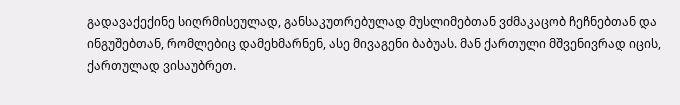გადავაქექინე სიღრმისეულად, განსაკუთრებულად მუსლიმებთან ვძმაკაცობ ჩეჩნებთან და ინგუშებთან, რომლებიც დამეხმარნენ, ასე მივაგენი ბაბუას. მან ქართული მშვენივრად იცის, ქართულად ვისაუბრეთ.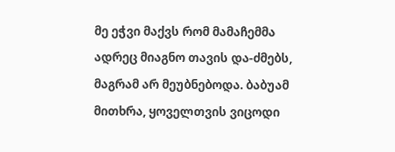მე ეჭვი მაქვს რომ მამაჩემმა ადრეც მიაგნო თავის და-ძმებს, მაგრამ არ მეუბნებოდა. ბაბუამ მითხრა, ყოველთვის ვიცოდი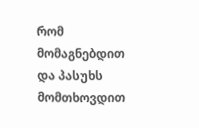რომ მომაგნებდით და პასუხს მომთხოვდით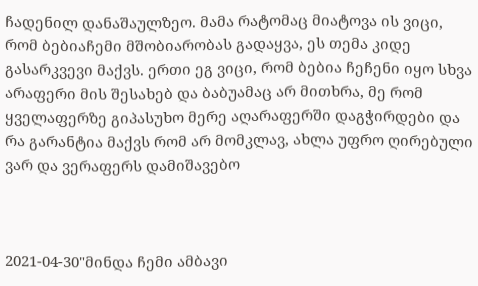ჩადენილ დანაშაულზეო. მამა რატომაც მიატოვა ის ვიცი, რომ ბებიაჩემი მშობიარობას გადაყვა, ეს თემა კიდე გასარკვევი მაქვს. ერთი ეგ ვიცი, რომ ბებია ჩეჩენი იყო სხვა არაფერი მის შესახებ და ბაბუამაც არ მითხრა, მე რომ ყველაფერზე გიპასუხო მერე აღარაფერში დაგჭირდები და რა გარანტია მაქვს რომ არ მომკლავ, ახლა უფრო ღირებული ვარ და ვერაფერს დამიშავებო



2021-04-30"მინდა ჩემი ამბავი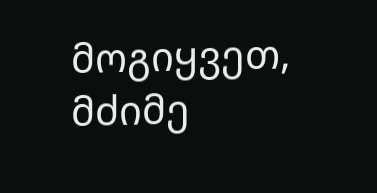მოგიყვეთ, მძიმე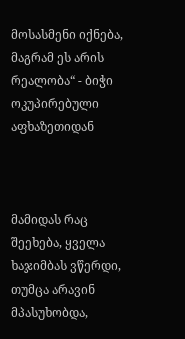მოსასმენი იქნება, მაგრამ ეს არის რეალობა“ - ბიჭი ოკუპირებული აფხაზეთიდან



მამიდას რაც შეეხება, ყველა ხაჯიმბას ვწერდი, თუმცა არავინ მპასუხობდა,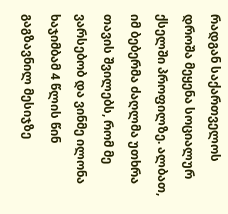რადგან საქართველოს დროშა მეყენა სოციალურ ქსელში პროფილზე. ალბათ, იმ ბებერმა ძაღლმა უთხრა თავის შვილებს, რომ მე ვარსებობ და ვინმე ილონა ხაჯიმბამ 4 წლის წინ გაგზავნილ მესიჯზე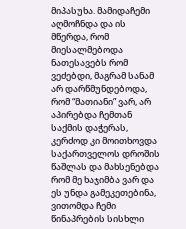მიპასუხა. მამიდაჩემი აღმოჩნდა და ის მწერდა, რომ მიესალმებოდა ნათესავებს რომ ვეძებდი, მაგრამ სანამ არ დარწმუნდებოდა, რომ “მათიანი” ვარ, არ აპირებდა ჩემთან საქმის დაჭერას, კერძოდ კი მოითხოვდა საქართველოს დროშის წაშლას და მახსენებდა რომ მე ხაჯიმბა ვარ და ეს უნდა გამეკეთებინა, ვითომდა ჩემი წინაპრების სისხლი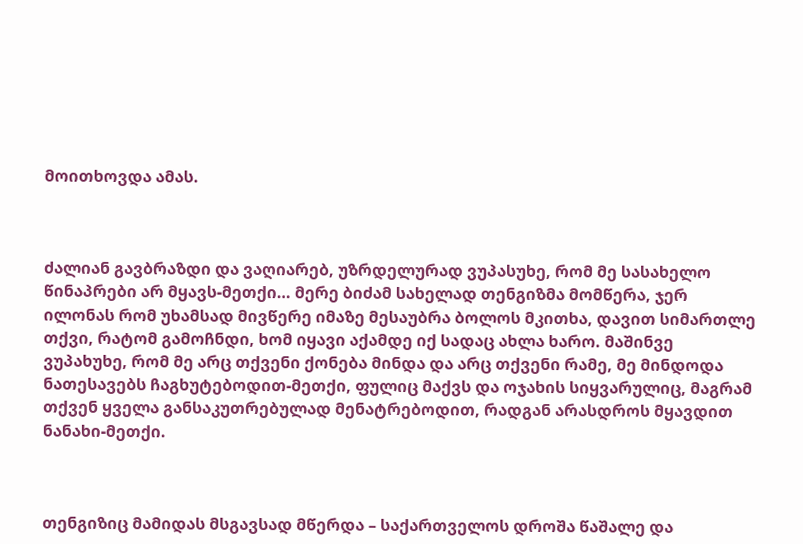მოითხოვდა ამას.



ძალიან გავბრაზდი და ვაღიარებ, უზრდელურად ვუპასუხე, რომ მე სასახელო წინაპრები არ მყავს-მეთქი… მერე ბიძამ სახელად თენგიზმა მომწერა, ჯერ ილონას რომ უხამსად მივწერე იმაზე მესაუბრა ბოლოს მკითხა, დავით სიმართლე თქვი, რატომ გამოჩნდი, ხომ იყავი აქამდე იქ სადაც ახლა ხარო. მაშინვე ვუპახუხე, რომ მე არც თქვენი ქონება მინდა და არც თქვენი რამე, მე მინდოდა ნათესავებს ჩაგხუტებოდით-მეთქი, ფულიც მაქვს და ოჯახის სიყვარულიც, მაგრამ თქვენ ყველა განსაკუთრებულად მენატრებოდით, რადგან არასდროს მყავდით ნანახი-მეთქი.



თენგიზიც მამიდას მსგავსად მწერდა – საქართველოს დროშა წაშალე და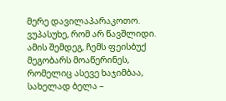მერე დავილაპარაკოთო. ვუპასუხე, რომ არ წავშლიდი. ამის შემდეგ, ჩემს ფეისბუქ მეგობარს მოაწერინეს, რომელიც ასევე ხაჯიმბაა, სახელად ბელა –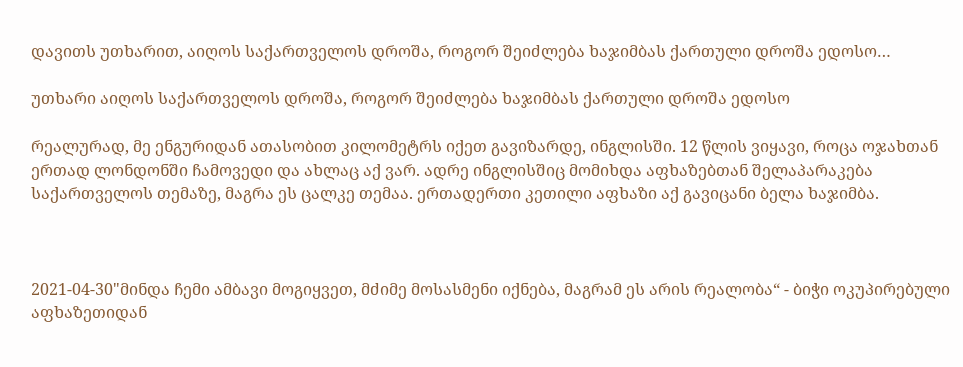დავითს უთხარით, აიღოს საქართველოს დროშა, როგორ შეიძლება ხაჯიმბას ქართული დროშა ედოსო…

უთხარი აიღოს საქართველოს დროშა, როგორ შეიძლება ხაჯიმბას ქართული დროშა ედოსო

რეალურად, მე ენგურიდან ათასობით კილომეტრს იქეთ გავიზარდე, ინგლისში. 12 წლის ვიყავი, როცა ოჯახთან ერთად ლონდონში ჩამოვედი და ახლაც აქ ვარ. ადრე ინგლისშიც მომიხდა აფხაზებთან შელაპარაკება საქართველოს თემაზე, მაგრა ეს ცალკე თემაა. ერთადერთი კეთილი აფხაზი აქ გავიცანი ბელა ხაჯიმბა.



2021-04-30"მინდა ჩემი ამბავი მოგიყვეთ, მძიმე მოსასმენი იქნება, მაგრამ ეს არის რეალობა“ - ბიჭი ოკუპირებული აფხაზეთიდან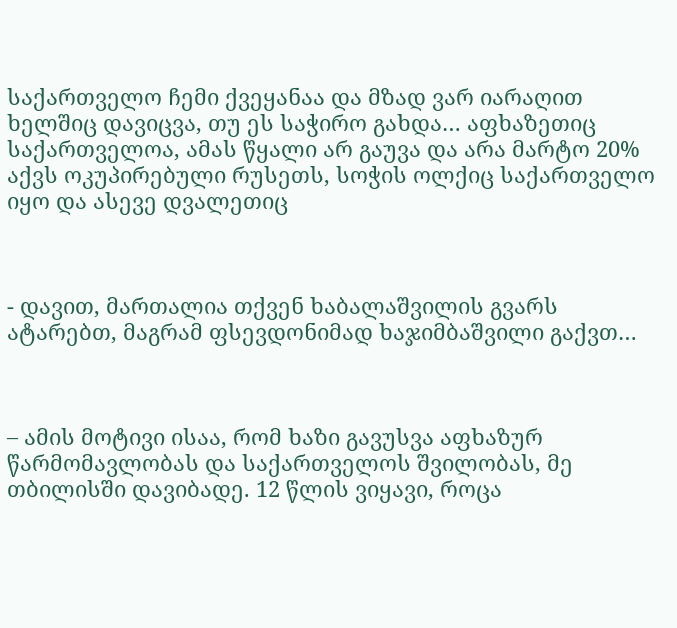საქართველო ჩემი ქვეყანაა და მზად ვარ იარაღით ხელშიც დავიცვა, თუ ეს საჭირო გახდა… აფხაზეთიც საქართველოა, ამას წყალი არ გაუვა და არა მარტო 20% აქვს ოკუპირებული რუსეთს, სოჭის ოლქიც საქართველო იყო და ასევე დვალეთიც



- დავით, მართალია თქვენ ხაბალაშვილის გვარს ატარებთ, მაგრამ ფსევდონიმად ხაჯიმბაშვილი გაქვთ…



– ამის მოტივი ისაა, რომ ხაზი გავუსვა აფხაზურ წარმომავლობას და საქართველოს შვილობას, მე თბილისში დავიბადე. 12 წლის ვიყავი, როცა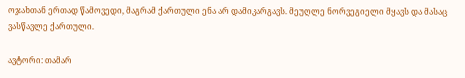ოჯახთან ერთად წამოვედი, მაგრამ ქართული ენა არ დამიკარგავს. მეუღლე ნორვეგიელი მყავს და მასაც ვასწავლე ქართული.

ავტორი: თამარ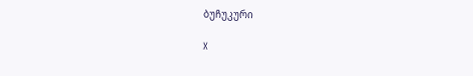ბუჩუკური

X